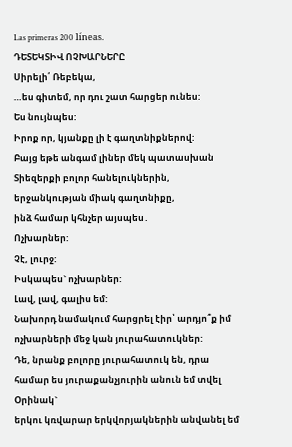Las primeras 200 líneas.
ԴԵՏԵԿՏԻՎ ՈՉԽԱՐՆԵՐԸ
Սիրելի՛ Ռեբեկա,
…ես գիտեմ, որ դու շատ հարցեր ունես:
Ես նույնպես:
Իրոք որ, կյանքը լի է գաղտնիքներով:
Բայց եթե անգամ լիներ մեկ պատասխան Տիեզերքի բոլոր հանելուկներին,
երջանկության միակ գաղտնիքը,
ինձ համար կհնչեր այսպես․
Ոչխարներ:
Չէ, լուրջ:
Իսկապես` ոչխարներ:
Լավ, լավ, գալիս եմ:
Նախորդ նամակում հարցրել էիր՝ արդյո՞ք իմ ոչխարների մեջ կան յուրահատուկներ:
Դե, նրանք բոլորը յուրահատուկ են, դրա համար ես յուրաքանչյուրին անուն եմ տվել
Օրինակ`
երկու կռվարար երկվորյակներին անվանել եմ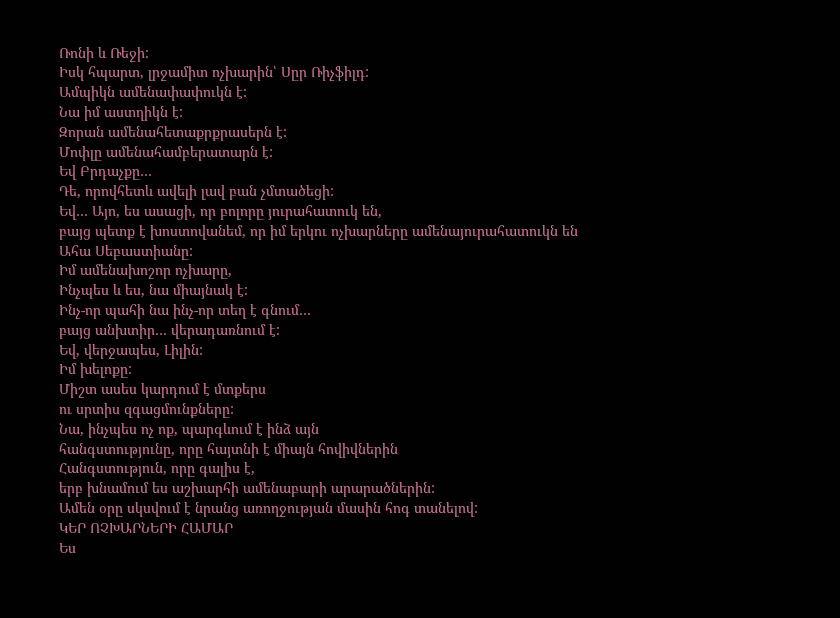Ռոնի և Ռեջի:
Իսկ հպարտ, լրջամիտ ոչխարին՝ Սըր Ռիչֆիլդ:
Ամպիկն ամենափափուկն է:
Նա իմ աստղիկն է:
Զորան ամենահետաքրքրասերն է:
Մոփլը ամենահամբերատարն է:
Եվ Բրդաչքը…
Դե, որովհետև ավելի լավ բան չմտածեցի:
Եվ… Այո, ես ասացի, որ բոլորը յուրահատուկ են,
բայց պետք է խոստովանեմ, որ իմ երկու ոչխարները ամենայուրահատուկն են
Ահա Սեբաստիանը:
Իմ ամենախոշոր ոչխարը,
Ինչպես և ես, նա միայնակ է:
Ինչ-որ պահի նա ինչ-որ տեղ է գնում…
բայց անխտիր… վերադառնում է:
Եվ, վերջապես, Լիլին:
Իմ խելոքը:
Միշտ ասես կարդում է մտքերս
ու սրտիս զգացմունքները:
Նա, ինչպես ոչ ոք, պարգևում է ինձ այն
հանգստությունը, որը հայտնի է միայն հովիվներին
Հանգստություն, որը գալիս է,
երբ խնամում ես աշխարհի ամենաբարի արարածներին:
Ամեն օրը սկսվում է նրանց առողջության մասին հոգ տանելով:
ԿԵՐ ՈՉԽԱՐՆԵՐԻ ՀԱՄԱՐ
Ես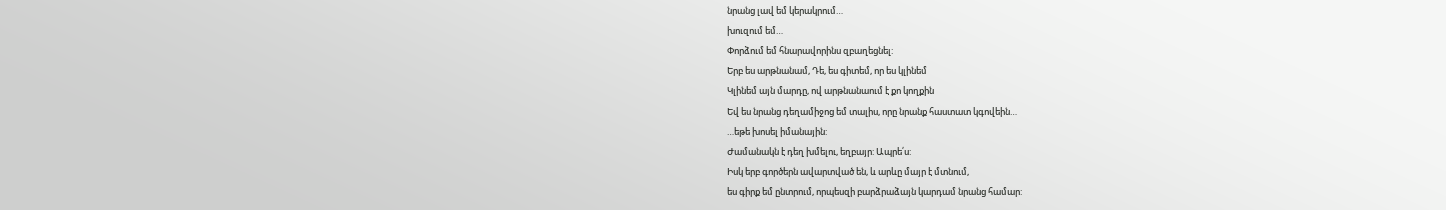նրանց լավ եմ կերակրում…
խուզում եմ…
Փորձում եմ հնարավորինս զբաղեցնել:
Երբ ես արթնանամ, Դե, ես գիտեմ, որ ես կլինեմ
Կլինեմ այն մարդը, ով արթնանաում է քո կողքին
Եվ ես նրանց դեղամիջոց եմ տալիս, որը նրանք հաստատ կգովեին…
…եթե խոսել իմանային:
Ժամանակն է դեղ խմելու, եղբայր: Ապրե՛ս:
Իսկ երբ գործերն ավարտված են, և արևը մայր է մտնում,
ես գիրք եմ ընտրում, որպեսզի բարձրաձայն կարդամ նրանց համար: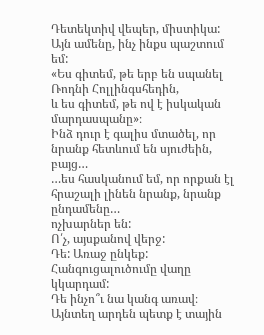Դետեկտիվ վեպեր, միստիկա: Այն ամենը, ինչ ինքս պաշտում եմ:
«Ես գիտեմ, թե երբ են սպանել Ռոդնի Հոլլինգսհեդին,
և ես գիտեմ, թե ով է իսկական մարդասպանը»։
Ինձ դուր է գալիս մտածել, որ նրանք հետևում են սյուժեին, բայց…
…ես հասկանում եմ, որ որքան էլ հրաշալի լինեն նրանք, նրանք ընդամենը…
ոչխարներ են:
Ո՛չ, այսքանով վերջ:
Դե: Առաջ ընկեք:
Հանգուցալուծումը վաղը կկարդամ:
Դե ինչո՞ւ նա կանգ առավ։
Այնտեղ արդեն պետք է տային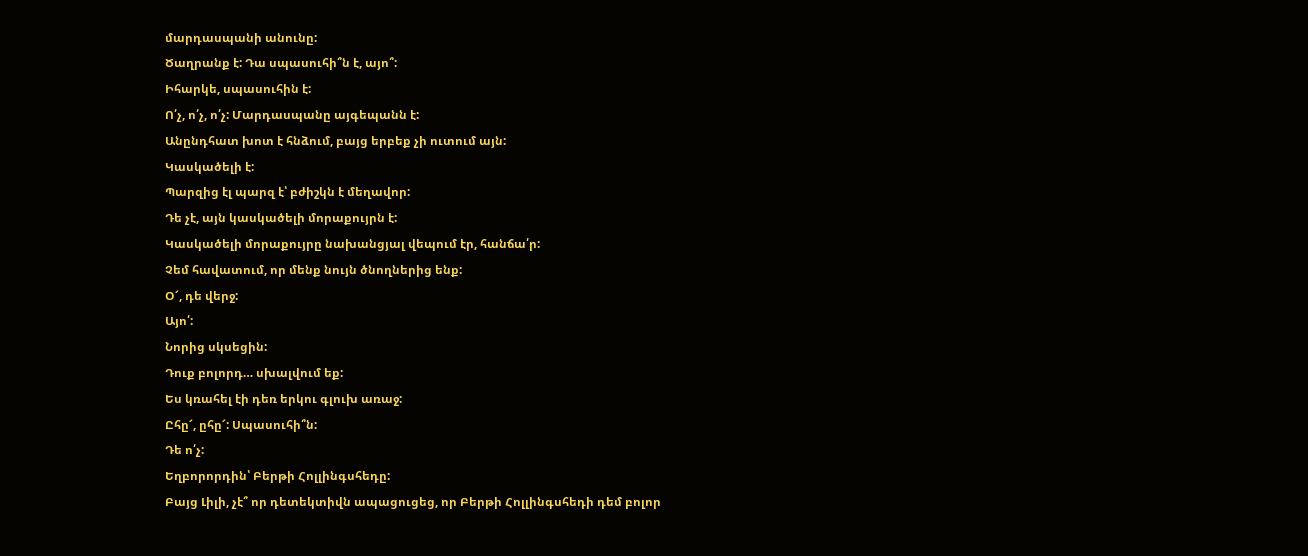մարդասպանի անունը:
Ծաղրանք է: Դա սպասուհի՞ն է, այո՞:
Իհարկե, սպասուհին է:
Ո՛չ, ո՛չ, ո՛չ: Մարդասպանը այգեպանն է:
Անընդհատ խոտ է հնձում, բայց երբեք չի ուտում այն:
Կասկածելի է:
Պարզից էլ պարզ է՝ բժիշկն է մեղավոր:
Դե չէ, այն կասկածելի մորաքույրն է:
Կասկածելի մորաքույրը նախանցյալ վեպում էր, հանճա՛ր:
Չեմ հավատում, որ մենք նույն ծնողներից ենք:
Օ՜, դե վերջ:
Այո՛:
Նորից սկսեցին:
Դուք բոլորդ… սխալվում եք:
Ես կռահել էի դեռ երկու գլուխ առաջ:
Ըհը՜, ըհը՜: Սպասուհի՞ն:
Դե ո՛չ:
Եղբորորդին՝ Բերթի Հոլլինգսհեդը:
Բայց Լիլի, չէ՞ որ դետեկտիվն ապացուցեց, որ Բերթի Հոլլինգսհեդի դեմ բոլոր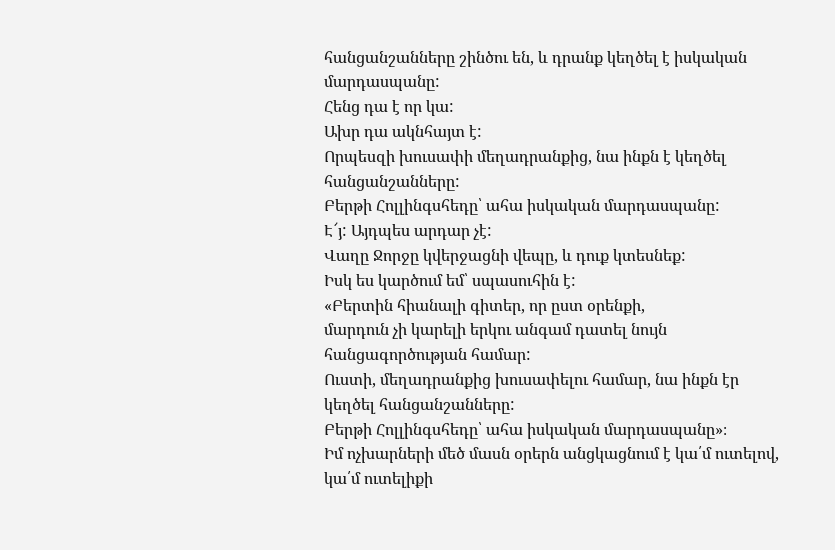հանցանշանները շինծու են, և դրանք կեղծել է իսկական մարդասպանը:
Հենց դա է որ կա:
Ախր դա ակնհայտ է:
Որպեսզի խուսափի մեղադրանքից, նա ինքն է կեղծել հանցանշանները:
Բերթի Հոլլինգսհեդը՝ ահա իսկական մարդասպանը:
Է՜յ: Այդպես արդար չէ:
Վաղը Ջորջը կվերջացնի վեպը, և դուք կտեսնեք:
Իսկ ես կարծում եմ՝ սպասուհին է:
«Բերտին հիանալի գիտեր, որ ըստ օրենքի,
մարդուն չի կարելի երկու անգամ դատել նույն հանցագործության համար:
Ուստի, մեղադրանքից խուսափելու համար, նա ինքն էր կեղծել հանցանշանները:
Բերթի Հոլլինգսհեդը՝ ահա իսկական մարդասպանը»։
Իմ ոչխարների մեծ մասն օրերն անցկացնում է կա՛մ ուտելով,
կա՛մ ուտելիքի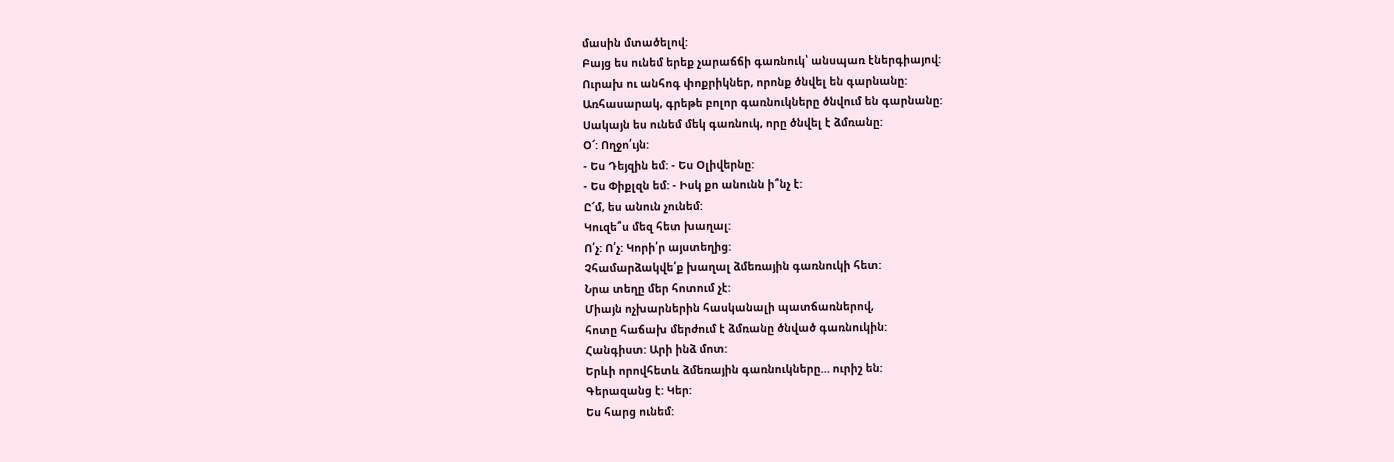մասին մտածելով:
Բայց ես ունեմ երեք չարաճճի գառնուկ՝ անսպառ էներգիայով:
Ուրախ ու անհոգ փոքրիկներ, որոնք ծնվել են գարնանը:
Առհասարակ, գրեթե բոլոր գառնուկները ծնվում են գարնանը:
Սակայն ես ունեմ մեկ գառնուկ, որը ծնվել է ձմռանը:
Օ՜: Ողջո՛ւյն:
- Ես Դեյզին եմ: - Ես Օլիվերնը:
- Ես Փիքլզն եմ: - Իսկ քո անունն ի՞նչ է:
Ը՜մ, ես անուն չունեմ:
Կուզե՞ս մեզ հետ խաղալ:
Ո՛չ: Ո՛չ: Կորի՛ր այստեղից:
Չհամարձակվե՛ք խաղալ ձմեռային գառնուկի հետ:
Նրա տեղը մեր հոտում չէ:
Միայն ոչխարներին հասկանալի պատճառներով,
հոտը հաճախ մերժում է ձմռանը ծնված գառնուկին:
Հանգիստ: Արի ինձ մոտ:
Երևի որովհետև ձմեռային գառնուկները… ուրիշ են:
Գերազանց է: Կեր:
Ես հարց ունեմ: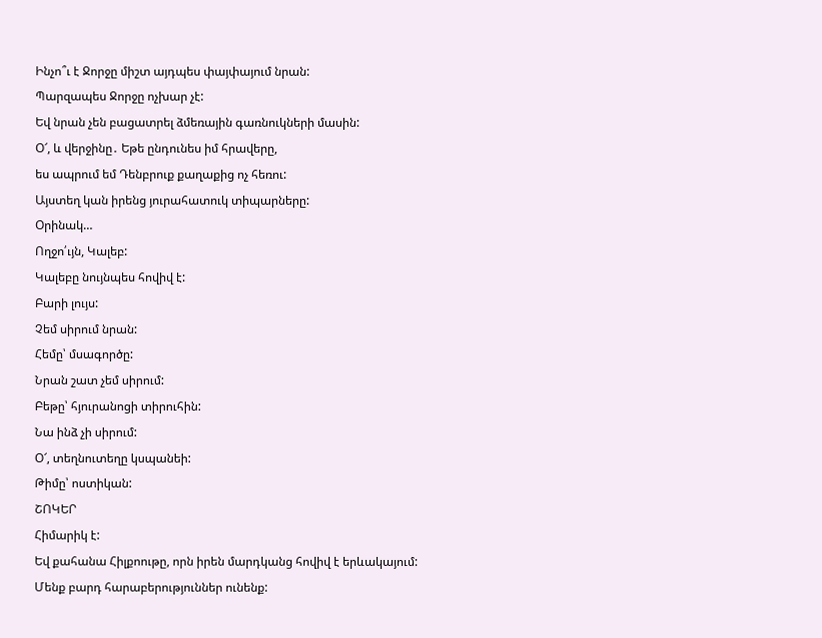Ինչո՞ւ է Ջորջը միշտ այդպես փայփայում նրան:
Պարզապես Ջորջը ոչխար չէ:
Եվ նրան չեն բացատրել ձմեռային գառնուկների մասին:
Օ՜, և վերջինը․ Եթե ընդունես իմ հրավերը,
ես ապրում եմ Դենբրուք քաղաքից ոչ հեռու:
Այստեղ կան իրենց յուրահատուկ տիպարները:
Օրինակ…
Ողջո՛ւյն, Կալեբ:
Կալեբը նույնպես հովիվ է:
Բարի լույս:
Չեմ սիրում նրան:
Հեմը՝ մսագործը:
Նրան շատ չեմ սիրում:
Բեթը՝ հյուրանոցի տիրուհին:
Նա ինձ չի սիրում:
Օ՜, տեղնուտեղը կսպանեի:
Թիմը՝ ոստիկան:
ՇՈԿԵՐ
Հիմարիկ է:
Եվ քահանա Հիլքոութը, որն իրեն մարդկանց հովիվ է երևակայում:
Մենք բարդ հարաբերություններ ունենք: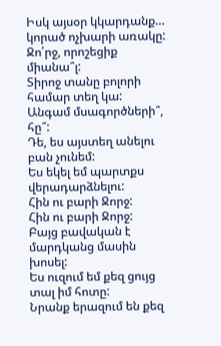Իսկ այսօր կկարդանք… կորած ոչխարի առակը:
Ջո՛րջ, որոշեցիք միանա՞լ:
Տիրոջ տանը բոլորի համար տեղ կա:
Անգամ մսագործների՞, հը՞:
Դե, ես այստեղ անելու բան չունեմ:
Ես եկել եմ պարտքս վերադարձնելու:
Հին ու բարի Ջորջ:
Հին ու բարի Ջորջ:
Բայց բավական է մարդկանց մասին խոսել:
Ես ուզում եմ քեզ ցույց տալ իմ հոտը:
Նրանք երազում են քեզ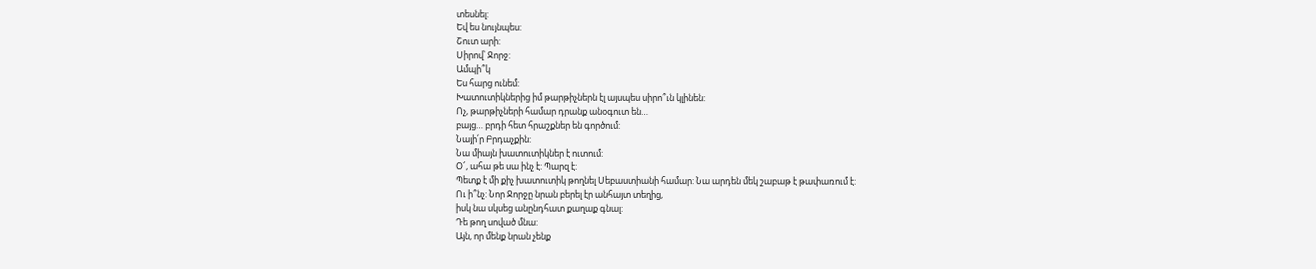տեսնել:
Եվ ես նույնպես:
Շուտ արի:
Սիրով՝ Ջորջ:
Ամպի՞կ
Ես հարց ունեմ:
Խատուտիկներից իմ թարթիչներն էլ այսպես սիրո՞ւն կլինեն:
Ոչ, թարթիչների համար դրանք անօգուտ են…
բայց… բրդի հետ հրաշքներ են գործում:
Նայի՛ր Բրդաչքին:
Նա միայն խատուտիկներ է ուտում:
Օ՜, ահա թե սա ինչ է: Պարզ է:
Պետք է մի քիչ խատուտիկ թողնել Սեբաստիանի համար: Նա արդեն մեկ շաբաթ է թափառում է:
Ու ի՞նչ: Նոր Ջորջը նրան բերել էր անհայտ տեղից,
իսկ նա սկսեց անընդհատ քաղաք գնալ:
Դե թող սոված մնա:
Այն, որ մենք նրան չենք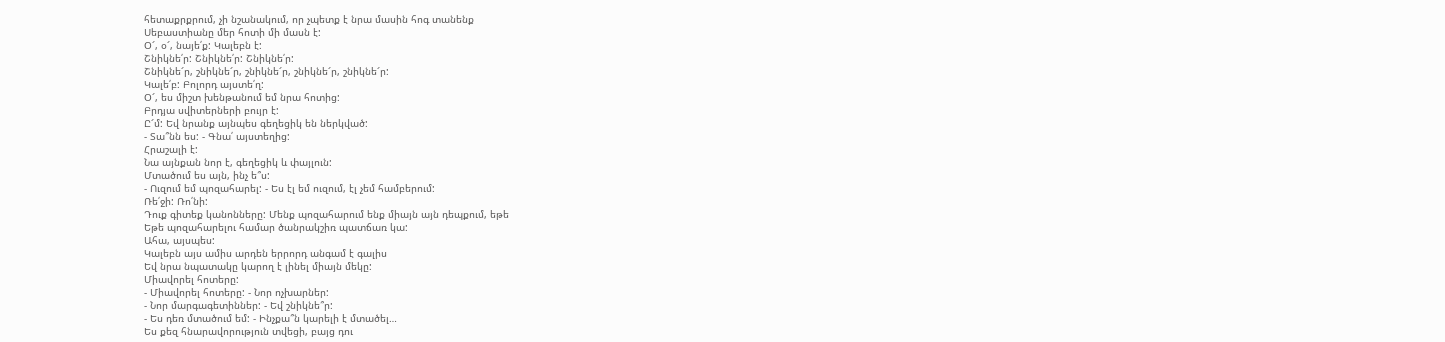հետաքրքրում, չի նշանակում, որ չպետք է նրա մասին հոգ տանենք
Սեբաստիանը մեր հոտի մի մասն է:
Օ՜, օ՜, նայե՛ք: Կալեբն է:
Շնիկնե՛ր: Շնիկնե՛ր: Շնիկնե՛ր:
Շնիկնե՜ր, շնիկնե՜ր, շնիկնե՜ր, շնիկնե՜ր, շնիկնե՜ր:
Կալե՛բ: Բոլորդ այստե՛ղ:
Օ՜, ես միշտ խենթանում եմ նրա հոտից:
Բրդյա սվիտերների բույր է:
Ը՜մ: Եվ նրանք այնպես գեղեցիկ են ներկված:
- Տա՞նն ես: - Գնա՛ այստեղից:
Հրաշալի է:
Նա այնքան նոր է, գեղեցիկ և փայլուն:
Մտածում ես այն, ինչ ե՞ս:
- Ուզում եմ պոզահարել: - Ես էլ եմ ուզում, էլ չեմ համբերում:
Ռե՛ջի: Ռո՛նի:
Դուք գիտեք կանոնները: Մենք պոզահարում ենք միայն այն դեպքում, եթե
Եթե պոզահարելու համար ծանրակշիռ պատճառ կա:
Ահա, այսպես:
Կալեբն այս ամիս արդեն երրորդ անգամ է գալիս
Եվ նրա նպատակը կարող է լինել միայն մեկը:
Միավորել հոտերը:
- Միավորել հոտերը: - Նոր ոչխարներ:
- Նոր մարգագետիններ: - Եվ շնիկնե՞ր:
- Ես դեռ մտածում եմ: - Ինչքա՞ն կարելի է մտածել…
Ես քեզ հնարավորություն տվեցի, բայց դու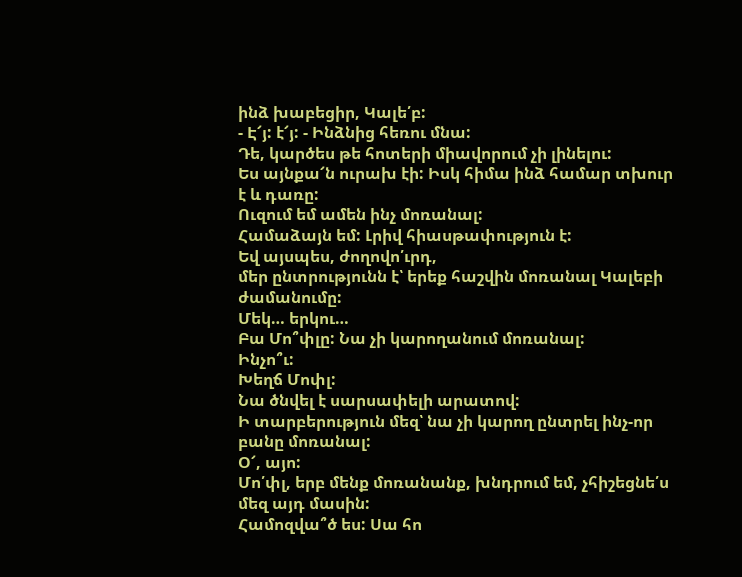ինձ խաբեցիր, Կալե՛բ:
- Է՜յ: է՜յ: - Ինձնից հեռու մնա:
Դե, կարծես թե հոտերի միավորում չի լինելու:
Ես այնքա՜ն ուրախ էի: Իսկ հիմա ինձ համար տխուր է և դառը:
Ուզում եմ ամեն ինչ մոռանալ:
Համաձայն եմ: Լրիվ հիասթափություն է:
Եվ այսպես, ժողովո՛ւրդ,
մեր ընտրությունն է՝ երեք հաշվին մոռանալ Կալեբի ժամանումը:
Մեկ… երկու…
Բա Մո՞փլը: Նա չի կարողանում մոռանալ:
Ինչո՞ւ:
Խեղճ Մոփլ:
Նա ծնվել է սարսափելի արատով:
Ի տարբերություն մեզ՝ նա չի կարող ընտրել ինչ-որ բանը մոռանալ:
Օ՜, այո:
Մո՛փլ, երբ մենք մոռանանք, խնդրում եմ, չհիշեցնե՛ս մեզ այդ մասին:
Համոզվա՞ծ ես: Սա հո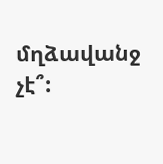մղձավանջ չէ՞: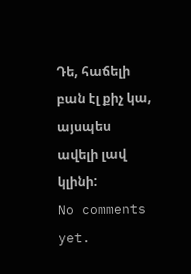Դե, հաճելի բան էլ քիչ կա, այսպես ավելի լավ կլինի:
No comments yet.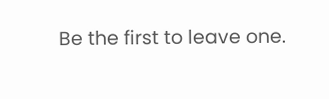Be the first to leave one.